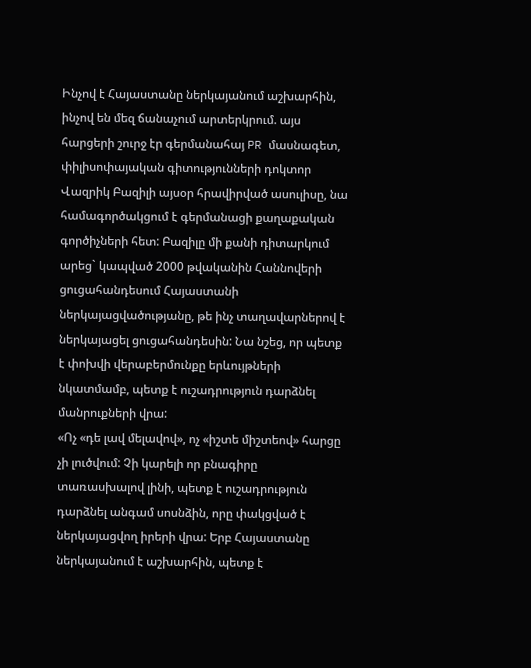Ինչով է Հայաստանը ներկայանում աշխարհին, ինչով են մեզ ճանաչում արտերկրում. այս հարցերի շուրջ էր գերմանահայ PR մասնագետ, փիլիսոփայական գիտությունների դոկտոր Վազրիկ Բազիլի այսօր հրավիրված ասուլիսը, նա համագործակցում է գերմանացի քաղաքական գործիչների հետ: Բազիլը մի քանի դիտարկում արեց` կապված 2000 թվականին Հաննովերի ցուցահանդեսում Հայաստանի ներկայացվածությանը, թե ինչ տաղավարներով է ներկայացել ցուցահանդեսին: Նա նշեց, որ պետք է փոխվի վերաբերմունքը երևույթների նկատմամբ, պետք է ուշադրություն դարձնել մանրուքների վրա:
«Ոչ «դե լավ մելավով», ոչ «իշտե միշտեով» հարցը չի լուծվում: Չի կարելի որ բնագիրը տառասխալով լինի, պետք է ուշադրություն դարձնել անգամ սոսնձին, որը փակցված է ներկայացվող իրերի վրա: Երբ Հայաստանը ներկայանում է աշխարհին, պետք է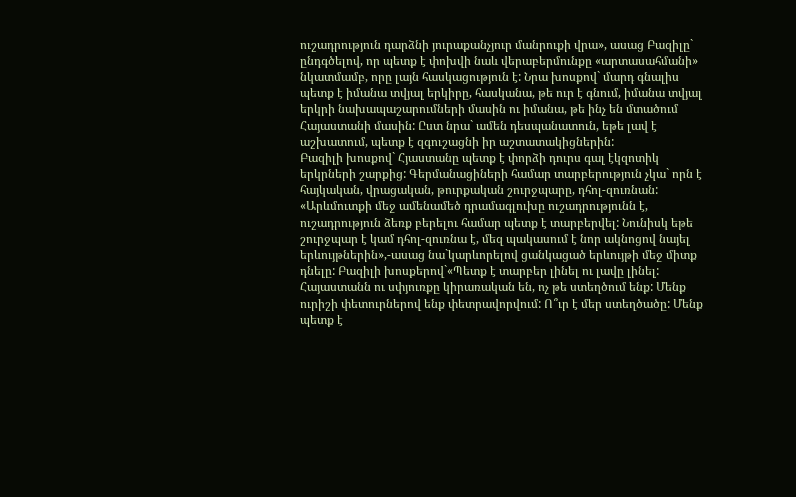ուշադրություն դարձնի յուրաքանչյուր մանրուքի վրա», ասաց Բազիլը` ընդգծելով, որ պետք է փոխվի նաև վերաբերմունքը «արտասահմանի» նկատմամբ, որը լայն հասկացություն է: Նրա խոսքով` մարդ գնալիս պետք է իմանա տվյալ երկիրը, հասկանա, թե ուր է գնում, իմանա տվյալ երկրի նախապաշարումների մասին ու իմանա, թե ինչ են մտածում Հայաստանի մասին: Ըստ նրա` ամեն դեսպանատուն, եթե լավ է աշխատում, պետք է զգուշացնի իր աշտատակիցներին:
Բազիլի խոսքով` Հյաստանը պետք է փորձի դուրս գալ էկզոտիկ երկրների շարքից: Գերմանացիների համար տարբերություն չկա` որն է հայկական, վրացական, թուրքական շուրջպարը, դհոլ-զուռնան: «Արևմուտքի մեջ ամենամեծ դրամագլուխը ուշադրությունն է, ուշադրություն ձեռք բերելու համար պետք է տարբերվել: Նունիսկ եթե շուրջպար է կամ դհոլ-զուռնա է, մեզ պակասում է նոր ակնոցով նայել երևույթներին»,-ասաց նա`կարևորելով ցանկացած երևույթի մեջ միտք դնելը: Բազիլի խոսքերով`«Պետք է տարբեր լինել ու լավը լինել: Հայաստանն ու սփյուռքը կիրառական են, ոչ թե ստեղծում ենք: Մենք ուրիշի փետուրներով ենք փետրավորվում: Ո՞ւր է մեր ստեղծածը: Մենք պետք է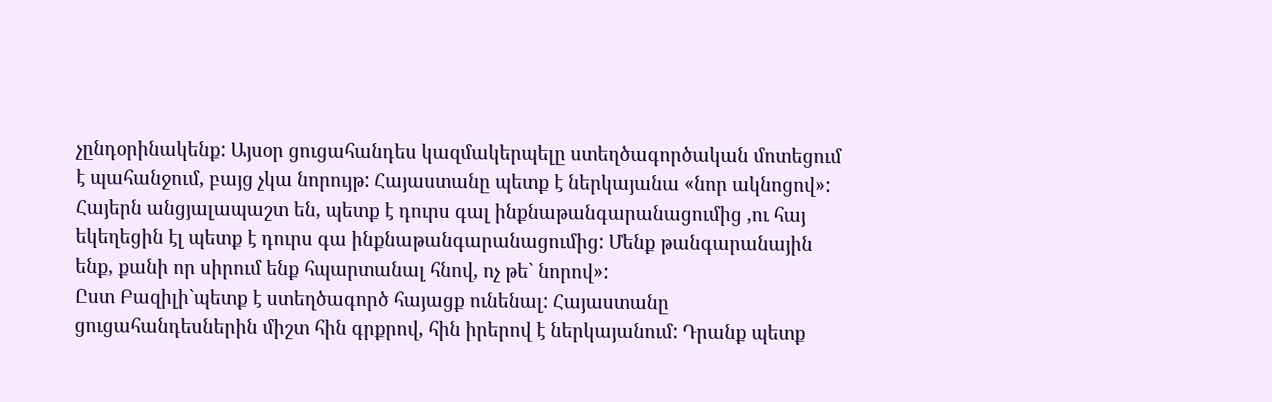չընդօրինակենք: Այսօր ցուցահանդես կազմակերպելը ստեղծագործական մոտեցում է պահանջում, բայց չկա նորույթ: Հայաստանը պետք է ներկայանա «նոր ակնոցով»: Հայերն անցյալապաշտ են, պետք է դուրս գալ ինքնաթանգարանացումից ,ու հայ եկեղեցին էլ պետք է դուրս գա ինքնաթանգարանացումից: Մենք թանգարանային ենք, քանի որ սիրում ենք հպարտանալ հնով, ոչ թե` նորով»:
Ըստ Բազիլի`պետք է ստեղծագործ հայացք ունենալ: Հայաստանը ցուցահանդեսներին միշտ հին գրքրով, հին իրերով է ներկայանում: Դրանք պետք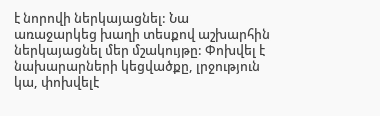է նորովի ներկայացնել: Նա առաջարկեց խաղի տեսքով աշխարհին ներկայացնել մեր մշակույթը: Փոխվել է նախարարների կեցվածքը, լրջություն կա, փոխվելէ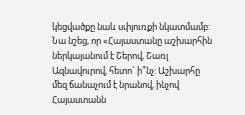կեցվածքը նաև սփյուռքի նկատմամբ:
Նա նշեց, որ «Հայաստանը աշխարհին ներկայանում է Շերով, Շառլ Ազնավուրով, հետո` ի՞նչ: Աշխարհը մեզ ճանաչում է նրանով, ինչով Հայաստանն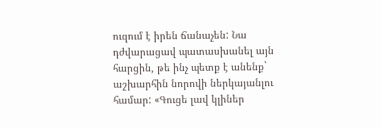ուզում է իրեն ճանաչեն: Նա դժվարացավ պատասխանել այն հարցին, թե ինչ պետք է անենք` աշխարհին նորովի ներկայանլու համար: «Գուցե լավ կլիներ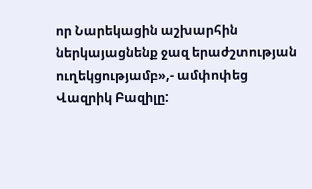որ Նարեկացին աշխարհին ներկայացնենք ջազ երաժշտության ուղեկցությամբ»,- ամփոփեց Վազրիկ Բազիլը: